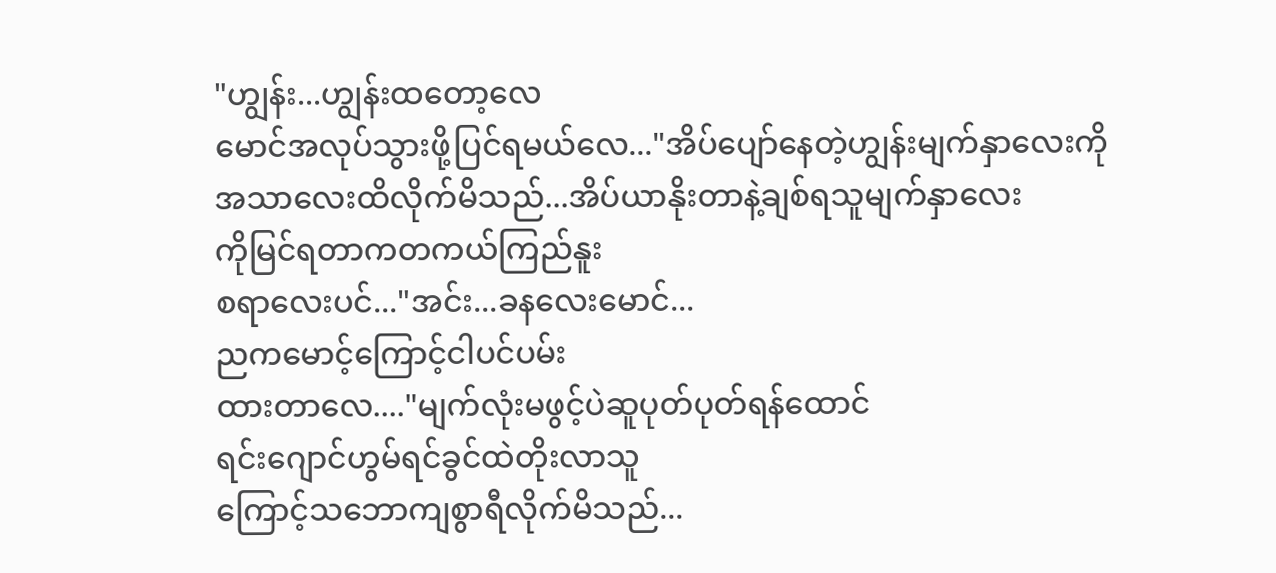"ဟျွန်း...ဟျွန်းထတော့လေ
မောင်အလုပ်သွားဖို့ပြင်ရမယ်လေ..."အိပ်ပျော်နေတဲ့ဟျွန်းမျက်နှာလေးကို
အသာလေးထိလိုက်မိသည်...အိပ်ယာနိုးတာနဲ့ချစ်ရသူမျက်နှာလေး
ကိုမြင်ရတာကတကယ်ကြည်နူး
စရာလေးပင်..."အင်း...ခနလေးမောင်...
ညကမောင့်ကြောင့်ငါပင်ပမ်း
ထားတာလေ...."မျက်လုံးမဖွင့်ပဲဆူပုတ်ပုတ်ရန်ထောင်
ရင်းဂျောင်ဟွမ်ရင်ခွင်ထဲတိုးလာသူ
ကြောင့်သဘောကျစွာရီလိုက်မိသည်...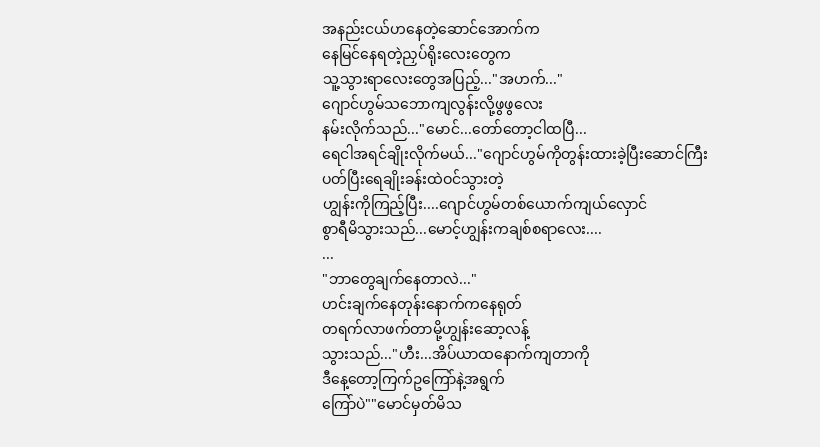အနည်းငယ်ဟနေတဲ့ဆောင်အောက်က
နေမြင်နေရတဲ့ညှပ်ရိုးလေးတွေက
သူ့သွားရာလေးတွေအပြည့်..."အဟက်..."
ဂျောင်ဟွမ်သဘောကျလွန်းလို့ဖွဖွလေး
နမ်းလိုက်သည်..."မောင်...တော်တော့ငါထပြီ...
ရေငါအရင်ချိုးလိုက်မယ်..."ဂျောင်ဟွမ်ကိုတွန်းထားခဲ့ပြီးဆောင်ကြီး
ပတ်ပြီးရေချိုးခန်းထဲဝင်သွားတဲ့
ဟျွန်းကိုကြည့်ပြီး....ဂျောင်ဟွမ်တစ်ယောက်ကျယ်လှောင်
စွာရီမိသွားသည်...မောင့်ဟျွန်းကချစ်စရာလေး....
...
"ဘာတွေချက်နေတာလဲ..."
ဟင်းချက်နေတုန်းနောက်ကနေရုတ်
တရက်လာဖက်တာမို့ဟျွန်းဆော့လန့်
သွားသည်..."ဟီး...အိပ်ယာထနောက်ကျတာကို
ဒီနေ့တော့ကြက်ဥကြော်နဲ့အရွက်
ကြော်ပဲ""မောင်မှတ်မိသ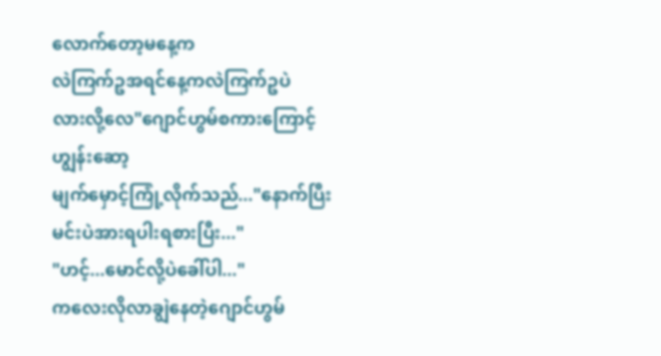လောက်တော့မနေ့က
လဲကြက်ဥအရင်နေ့ကလဲကြက်ဥပဲ
လားလို့လေ"ဂျောင်ဟွမ်စကားကြောင့်ဟျွန်းဆော့
မျက်မှောင့်ကြုံ့လိုက်သည်..."နောက်ပြီးမင်းပဲအားရပါးရစားပြီး..."
"ဟင့်...မောင်လို့ပဲခေါ်ပါ..."
ကလေးလိုလာချွဲနေတဲ့ဂျောင်ဟွမ်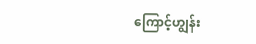ကြောင့်ဟျွန်း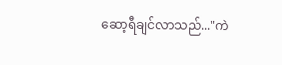ဆော့ရီချင်လာသည်..."ကဲ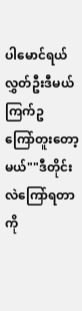ပါမောင်ရယ်လွှတ်ဦးဒီမယ်ကြက်ဥ
ကြော်တူးတော့မယ်""ဒီတိုင်းလဲကြော်ရတာကို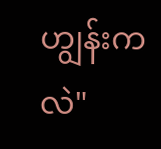ဟျွန်းကလဲ"